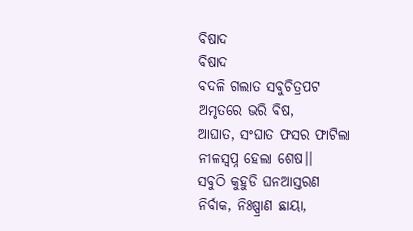ବିଷାଦ
ବିଷାଦ
ବଦଳି ଗଲାତ ସବୁଚିତ୍ରପଟ
ଅମୃତରେ ଭରି ବିଷ,
ଆଘାତ, ସଂଘାତ ଫସର ଫାଟିଲା
ନୀଳସ୍ୱପ୍ନ ହେଲା ଶେଷ।।
ସବୁଠି କୁହୁଡି ଘନଆସ୍ତରଣ
ନିର୍ବାକ, ନିଃଷ୍ପ୍ରାଣ ଛାୟା,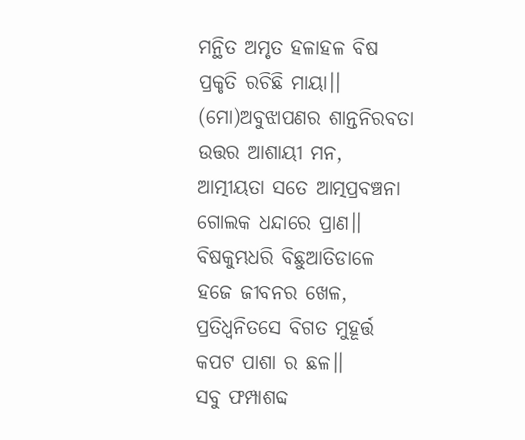ମନ୍ଥିତ ଅମୃତ ହଳାହଳ ବିଷ
ପ୍ରକୃତି ରଚିଛି ମାୟା।।
(ମୋ)ଅବୁଝାପଣର ଶାନ୍ତନିରବତା
ଉତ୍ତର ଆଶାୟୀ ମନ,
ଆତ୍ମୀୟତା ସତେ ଆତ୍ମପ୍ରବଞ୍ଚନା
ଗୋଲକ ଧନ୍ଦାରେ ପ୍ରାଣ।।
ବିଷକୁମ୍ଭଧରି ବିଛୁଆତିଡାଳେ
ହଜେ ଜୀବନର ଖେଳ,
ପ୍ରତିଧ୍ୱନିତସେ ବିଗତ ମୁହୂର୍ତ୍ତ
କପଟ ପାଶା ର ଛଳ।।
ସବୁ ଫମ୍ପାଶବ୍ଦ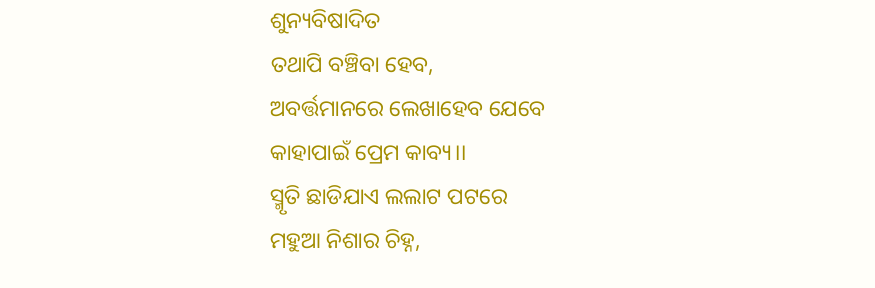ଶୁନ୍ୟବିଷାଦିତ
ତଥାପି ବଞ୍ଚିବା ହେବ,
ଅବର୍ତ୍ତମାନରେ ଲେଖାହେବ ଯେବେ
କାହାପାଇଁ ପ୍ରେମ କାବ୍ୟ।।
ସ୍ମୃତି ଛାଡିଯାଏ ଲଲାଟ ପଟରେ
ମହୁଆ ନିଶାର ଚିହ୍ନ,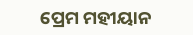ପ୍ରେମ ମହୀୟାନ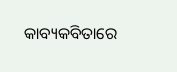କାବ୍ୟକବିତାରେ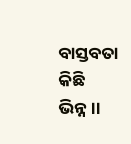ବାସ୍ତବତା କିଛି ଭିନ୍ନ।।